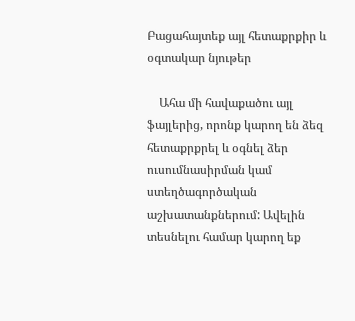Բացահայտեք այլ հետաքրքիր և օգտակար նյութեր

    Ահա մի հավաքածու այլ ֆայլերից, որոնք կարող են ձեզ հետաքրքրել և օգնել ձեր ուսումնասիրման կամ ստեղծագործական աշխատանքներում: Ավելին տեսնելու համար կարող եք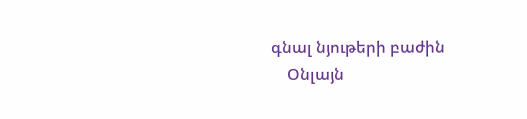գնալ նյութերի բաժին
    Օնլայն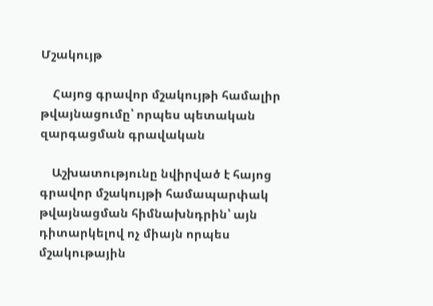Մշակույթ

    Հայոց գրավոր մշակույթի համալիր թվայնացումը՝ որպես պետական զարգացման գրավական

    Աշխատությունը նվիրված է հայոց գրավոր մշակույթի համապարփակ թվայնացման հիմնախնդրին՝ այն դիտարկելով ոչ միայն որպես մշակութային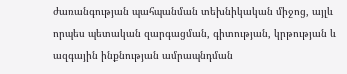ժառանգության պահպանման տեխնիկական միջոց, այլև որպես պետական զարգացման, գիտության, կրթության և ազգային ինքնության ամրապնդման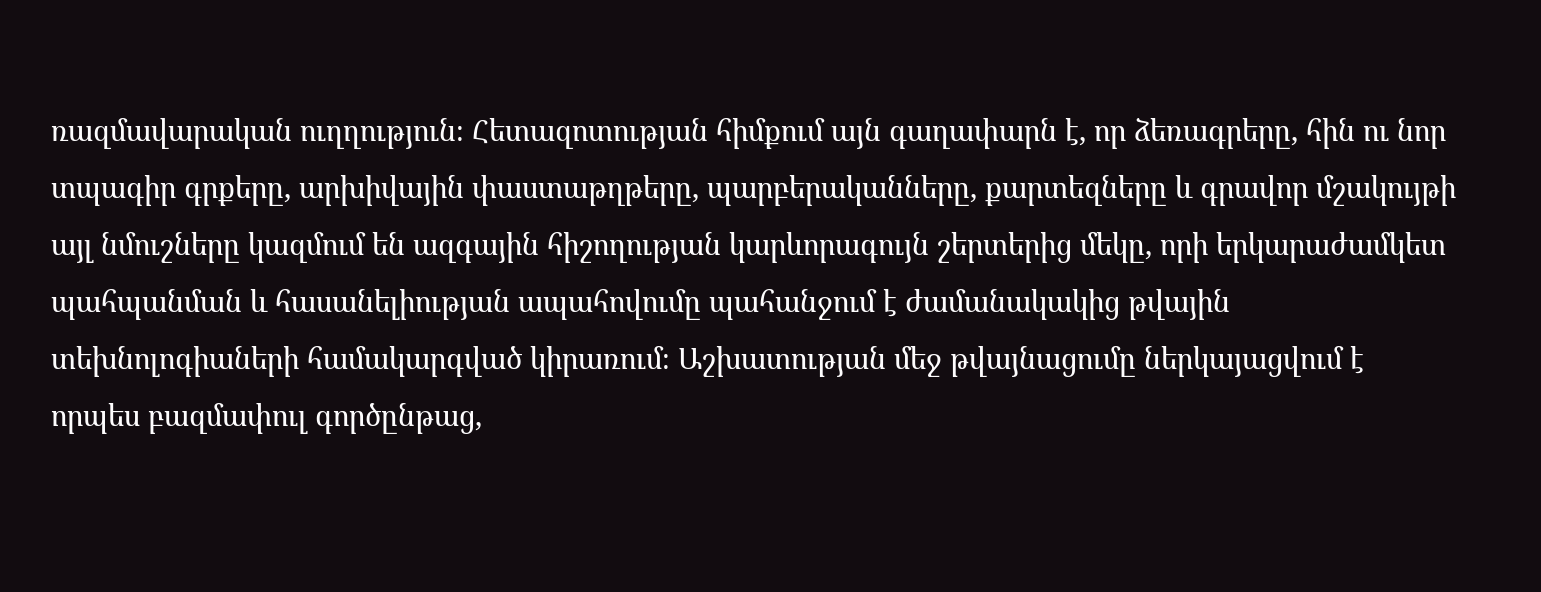ռազմավարական ուղղություն։ Հետազոտության հիմքում այն գաղափարն է, որ ձեռագրերը, հին ու նոր տպագիր գրքերը, արխիվային փաստաթղթերը, պարբերականները, քարտեզները և գրավոր մշակույթի այլ նմուշները կազմում են ազգային հիշողության կարևորագույն շերտերից մեկը, որի երկարաժամկետ պահպանման և հասանելիության ապահովումը պահանջում է ժամանակակից թվային տեխնոլոգիաների համակարգված կիրառում։ Աշխատության մեջ թվայնացումը ներկայացվում է որպես բազմափուլ գործընթաց,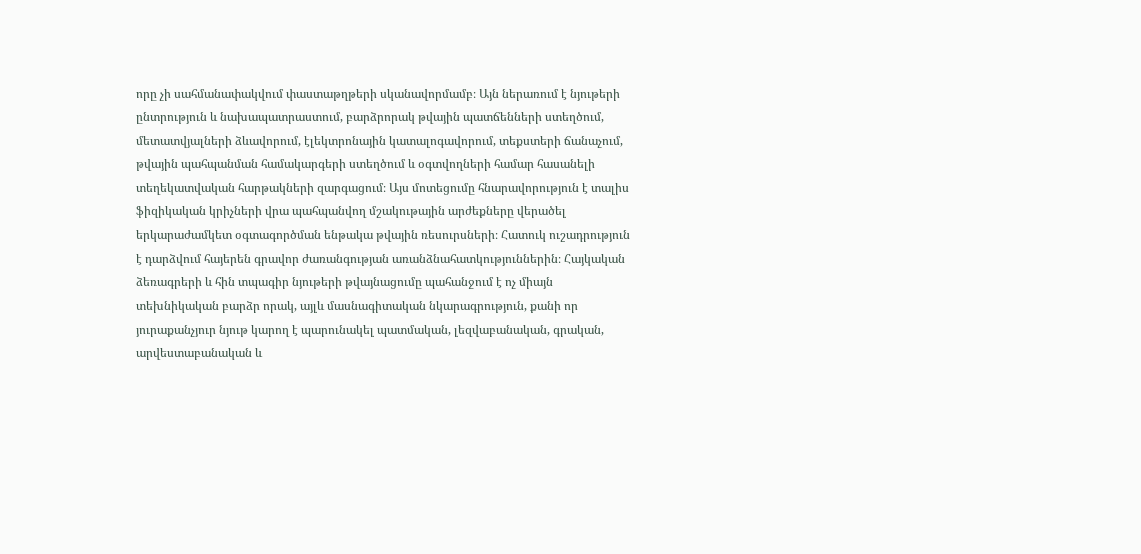որը չի սահմանափակվում փաստաթղթերի սկանավորմամբ։ Այն ներառում է նյութերի ընտրություն և նախապատրաստում, բարձրորակ թվային պատճենների ստեղծում, մետատվյալների ձևավորում, էլեկտրոնային կատալոգավորում, տեքստերի ճանաչում, թվային պահպանման համակարգերի ստեղծում և օգտվողների համար հասանելի տեղեկատվական հարթակների զարգացում։ Այս մոտեցումը հնարավորություն է տալիս ֆիզիկական կրիչների վրա պահպանվող մշակութային արժեքները վերածել երկարաժամկետ օգտագործման ենթակա թվային ռեսուրսների։ Հատուկ ուշադրություն է դարձվում հայերեն գրավոր ժառանգության առանձնահատկություններին։ Հայկական ձեռագրերի և հին տպագիր նյութերի թվայնացումը պահանջում է ոչ միայն տեխնիկական բարձր որակ, այլև մասնագիտական նկարագրություն, քանի որ յուրաքանչյուր նյութ կարող է պարունակել պատմական, լեզվաբանական, գրական, արվեստաբանական և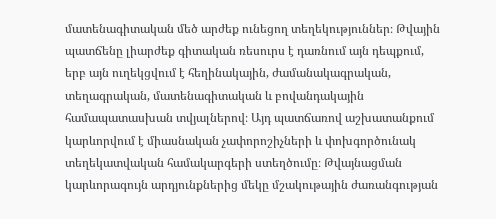մատենագիտական մեծ արժեք ունեցող տեղեկություններ։ Թվային պատճենը լիարժեք գիտական ռեսուրս է դառնում այն դեպքում, երբ այն ուղեկցվում է հեղինակային, ժամանակագրական, տեղագրական, մատենագիտական և բովանդակային համապատասխան տվյալներով։ Այդ պատճառով աշխատանքում կարևորվում է միասնական չափորոշիչների և փոխգործունակ տեղեկատվական համակարգերի ստեղծումը։ Թվայնացման կարևորագույն արդյունքներից մեկը մշակութային ժառանգության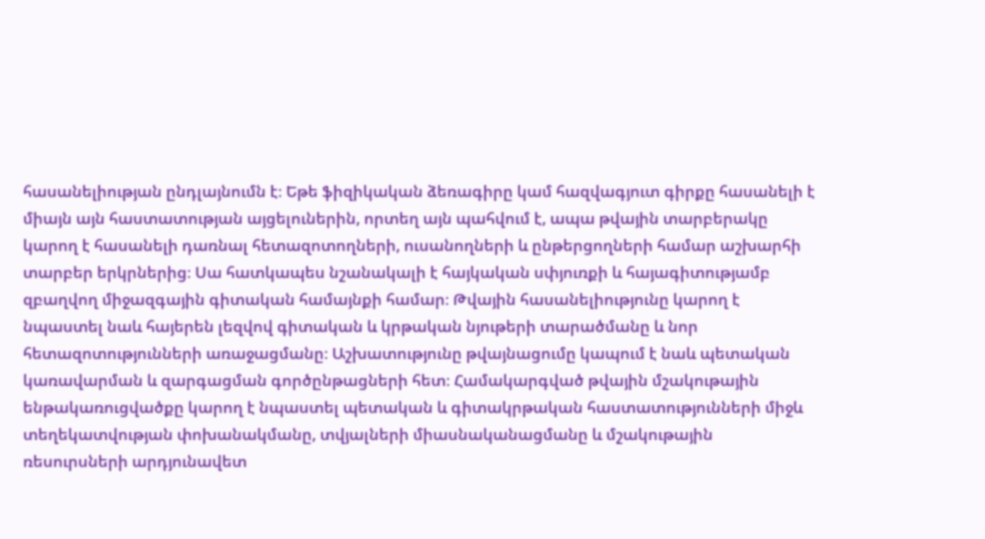հասանելիության ընդլայնումն է։ Եթե ֆիզիկական ձեռագիրը կամ հազվագյուտ գիրքը հասանելի է միայն այն հաստատության այցելուներին, որտեղ այն պահվում է, ապա թվային տարբերակը կարող է հասանելի դառնալ հետազոտողների, ուսանողների և ընթերցողների համար աշխարհի տարբեր երկրներից։ Սա հատկապես նշանակալի է հայկական սփյուռքի և հայագիտությամբ զբաղվող միջազգային գիտական համայնքի համար։ Թվային հասանելիությունը կարող է նպաստել նաև հայերեն լեզվով գիտական և կրթական նյութերի տարածմանը և նոր հետազոտությունների առաջացմանը։ Աշխատությունը թվայնացումը կապում է նաև պետական կառավարման և զարգացման գործընթացների հետ։ Համակարգված թվային մշակութային ենթակառուցվածքը կարող է նպաստել պետական և գիտակրթական հաստատությունների միջև տեղեկատվության փոխանակմանը, տվյալների միասնականացմանը և մշակութային ռեսուրսների արդյունավետ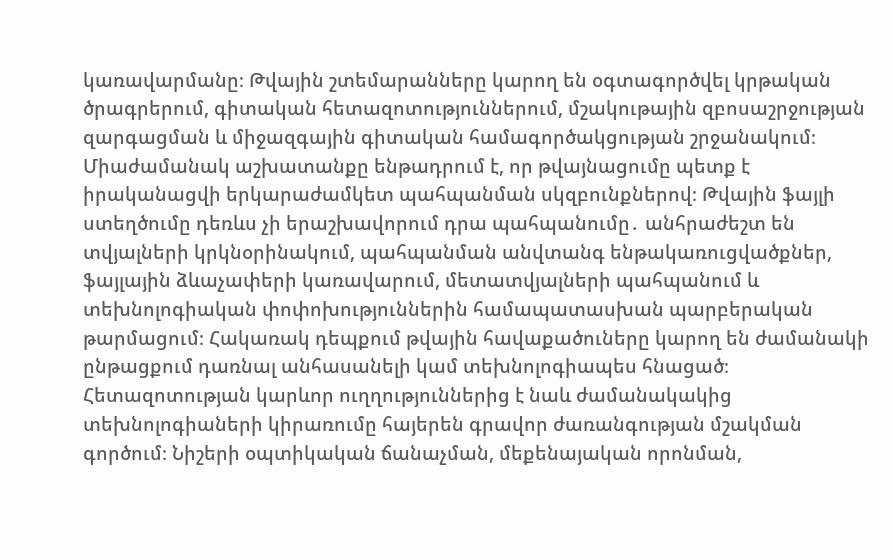կառավարմանը։ Թվային շտեմարանները կարող են օգտագործվել կրթական ծրագրերում, գիտական հետազոտություններում, մշակութային զբոսաշրջության զարգացման և միջազգային գիտական համագործակցության շրջանակում։ Միաժամանակ աշխատանքը ենթադրում է, որ թվայնացումը պետք է իրականացվի երկարաժամկետ պահպանման սկզբունքներով։ Թվային ֆայլի ստեղծումը դեռևս չի երաշխավորում դրա պահպանումը․ անհրաժեշտ են տվյալների կրկնօրինակում, պահպանման անվտանգ ենթակառուցվածքներ, ֆայլային ձևաչափերի կառավարում, մետատվյալների պահպանում և տեխնոլոգիական փոփոխություններին համապատասխան պարբերական թարմացում։ Հակառակ դեպքում թվային հավաքածուները կարող են ժամանակի ընթացքում դառնալ անհասանելի կամ տեխնոլոգիապես հնացած։ Հետազոտության կարևոր ուղղություններից է նաև ժամանակակից տեխնոլոգիաների կիրառումը հայերեն գրավոր ժառանգության մշակման գործում։ Նիշերի օպտիկական ճանաչման, մեքենայական որոնման,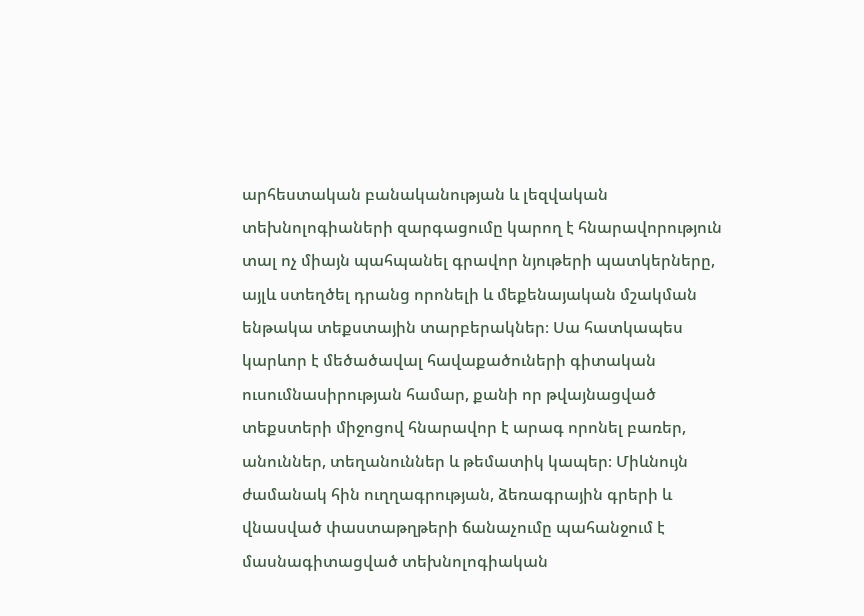արհեստական բանականության և լեզվական տեխնոլոգիաների զարգացումը կարող է հնարավորություն տալ ոչ միայն պահպանել գրավոր նյութերի պատկերները, այլև ստեղծել դրանց որոնելի և մեքենայական մշակման ենթակա տեքստային տարբերակներ։ Սա հատկապես կարևոր է մեծածավալ հավաքածուների գիտական ուսումնասիրության համար, քանի որ թվայնացված տեքստերի միջոցով հնարավոր է արագ որոնել բառեր, անուններ, տեղանուններ և թեմատիկ կապեր։ Միևնույն ժամանակ հին ուղղագրության, ձեռագրային գրերի և վնասված փաստաթղթերի ճանաչումը պահանջում է մասնագիտացված տեխնոլոգիական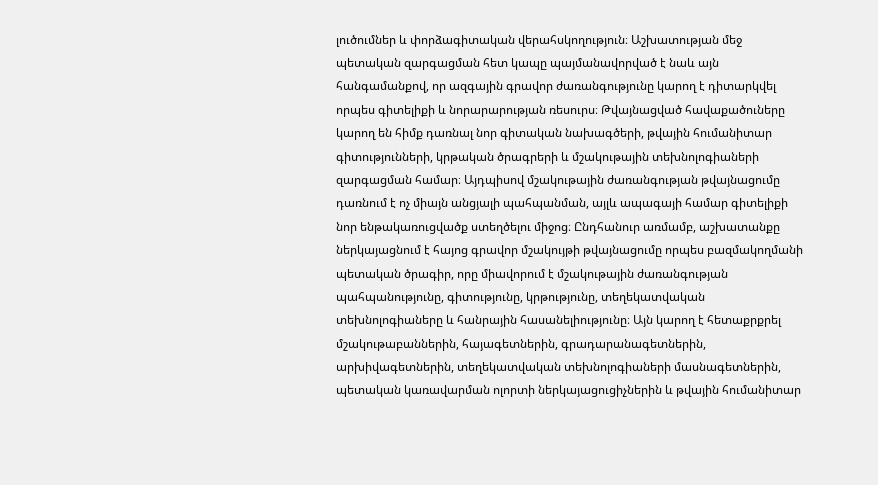լուծումներ և փորձագիտական վերահսկողություն։ Աշխատության մեջ պետական զարգացման հետ կապը պայմանավորված է նաև այն հանգամանքով, որ ազգային գրավոր ժառանգությունը կարող է դիտարկվել որպես գիտելիքի և նորարարության ռեսուրս։ Թվայնացված հավաքածուները կարող են հիմք դառնալ նոր գիտական նախագծերի, թվային հումանիտար գիտությունների, կրթական ծրագրերի և մշակութային տեխնոլոգիաների զարգացման համար։ Այդպիսով մշակութային ժառանգության թվայնացումը դառնում է ոչ միայն անցյալի պահպանման, այլև ապագայի համար գիտելիքի նոր ենթակառուցվածք ստեղծելու միջոց։ Ընդհանուր առմամբ, աշխատանքը ներկայացնում է հայոց գրավոր մշակույթի թվայնացումը որպես բազմակողմանի պետական ծրագիր, որը միավորում է մշակութային ժառանգության պահպանությունը, գիտությունը, կրթությունը, տեղեկատվական տեխնոլոգիաները և հանրային հասանելիությունը։ Այն կարող է հետաքրքրել մշակութաբաններին, հայագետներին, գրադարանագետներին, արխիվագետներին, տեղեկատվական տեխնոլոգիաների մասնագետներին, պետական կառավարման ոլորտի ներկայացուցիչներին և թվային հումանիտար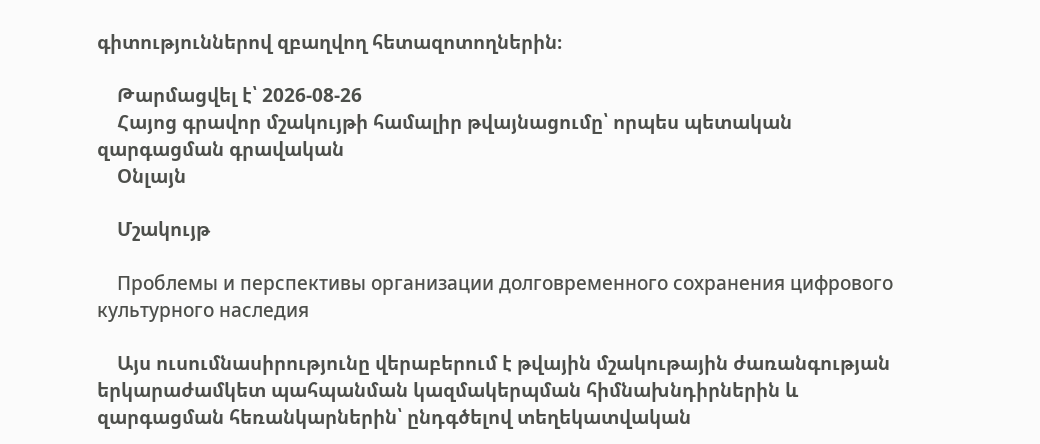գիտություններով զբաղվող հետազոտողներին։

    Թարմացվել է՝ 2026-08-26
    Հայոց գրավոր մշակույթի համալիր թվայնացումը՝ որպես պետական զարգացման գրավական
    Օնլայն

    Մշակույթ

    Проблемы и перспективы организации долговременного сохранения цифрового культурного наследия

    Այս ուսումնասիրությունը վերաբերում է թվային մշակութային ժառանգության երկարաժամկետ պահպանման կազմակերպման հիմնախնդիրներին և զարգացման հեռանկարներին՝ ընդգծելով տեղեկատվական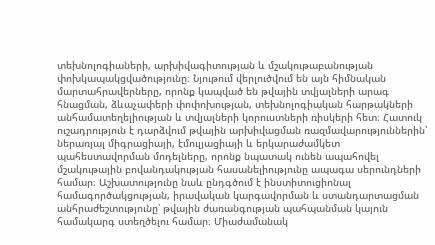տեխնոլոգիաների, արխիվագիտության և մշակութաբանության փոխկապակցվածությունը։ Նյութում վերլուծվում են այն հիմնական մարտահրավերները, որոնք կապված են թվային տվյալների արագ հնացման, ձևաչափերի փոփոխության, տեխնոլոգիական հարթակների անհամատեղելիության և տվյալների կորուստների ռիսկերի հետ։ Հատուկ ուշադրություն է դարձվում թվային արխիվացման ռազմավարություններին՝ ներառյալ միգրացիայի, էմուլյացիայի և երկարաժամկետ պահեստավորման մոդելները, որոնք նպատակ ունեն ապահովել մշակութային բովանդակության հասանելիությունը ապագա սերունդների համար։ Աշխատությունը նաև ընդգծում է ինստիտուցիոնալ համագործակցության, իրավական կարգավորման և ստանդարտացման անհրաժեշտությունը՝ թվային ժառանգության պահպանման կայուն համակարգ ստեղծելու համար։ Միաժամանակ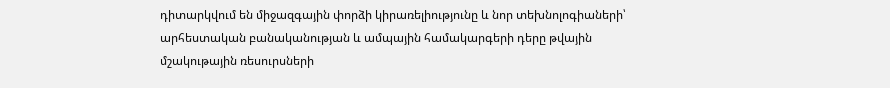դիտարկվում են միջազգային փորձի կիրառելիությունը և նոր տեխնոլոգիաների՝ արհեստական բանականության և ամպային համակարգերի դերը թվային մշակութային ռեսուրսների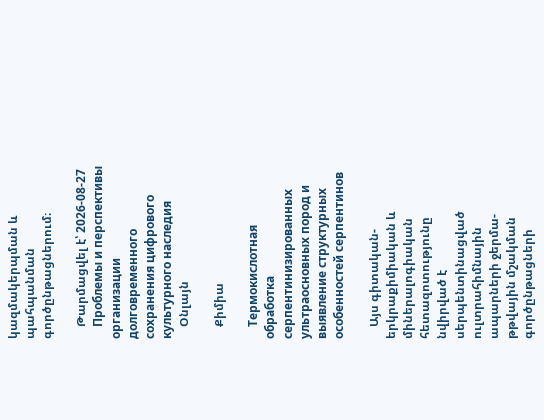կազմակերպման և պահպանման գործընթացներում։

    Թարմացվել է՝ 2026-08-27
    Проблемы и перспективы организации долговременного сохранения цифрового культурного наследия
    Օնլայն

    Քիմիա

    Термокислотная обработка серпентинизированных ультраосновных пород и выявление структурных особенностей серпентинов

    Այս գիտական-երկրաքիմիական և միներալոգիական հետազոտությունը նվիրված է սերպենտինացված ուլտրահիմնային ապարների ջերմա-թթվային մշակման գործընթացների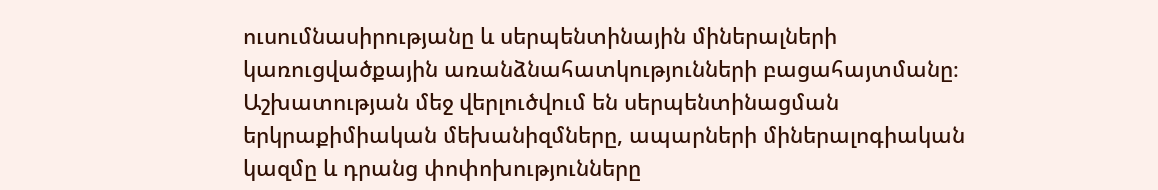ուսումնասիրությանը և սերպենտինային միներալների կառուցվածքային առանձնահատկությունների բացահայտմանը։ Աշխատության մեջ վերլուծվում են սերպենտինացման երկրաքիմիական մեխանիզմները, ապարների միներալոգիական կազմը և դրանց փոփոխությունները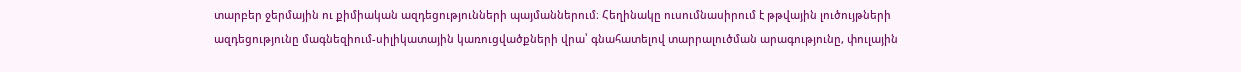տարբեր ջերմային ու քիմիական ազդեցությունների պայմաններում։ Հեղինակը ուսումնասիրում է թթվային լուծույթների ազդեցությունը մագնեզիում-սիլիկատային կառուցվածքների վրա՝ գնահատելով տարրալուծման արագությունը, փուլային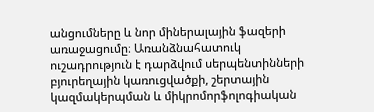անցումները և նոր միներալային ֆազերի առաջացումը։ Առանձնահատուկ ուշադրություն է դարձվում սերպենտինների բյուրեղային կառուցվածքի, շերտային կազմակերպման և միկրոմորֆոլոգիական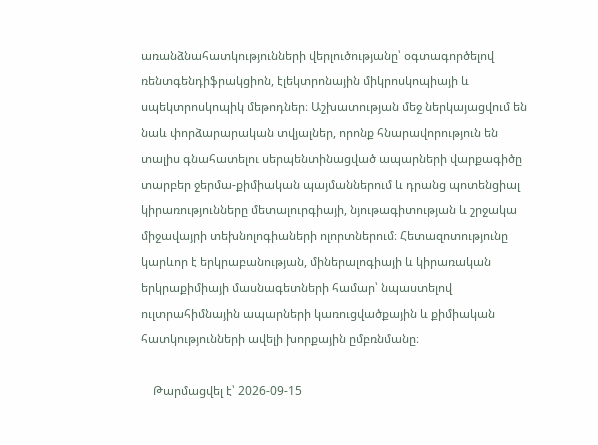առանձնահատկությունների վերլուծությանը՝ օգտագործելով ռենտգենդիֆրակցիոն, էլեկտրոնային միկրոսկոպիայի և սպեկտրոսկոպիկ մեթոդներ։ Աշխատության մեջ ներկայացվում են նաև փորձարարական տվյալներ, որոնք հնարավորություն են տալիս գնահատելու սերպենտինացված ապարների վարքագիծը տարբեր ջերմա-քիմիական պայմաններում և դրանց պոտենցիալ կիրառությունները մետալուրգիայի, նյութագիտության և շրջակա միջավայրի տեխնոլոգիաների ոլորտներում։ Հետազոտությունը կարևոր է երկրաբանության, միներալոգիայի և կիրառական երկրաքիմիայի մասնագետների համար՝ նպաստելով ուլտրահիմնային ապարների կառուցվածքային և քիմիական հատկությունների ավելի խորքային ըմբռնմանը։

    Թարմացվել է՝ 2026-09-15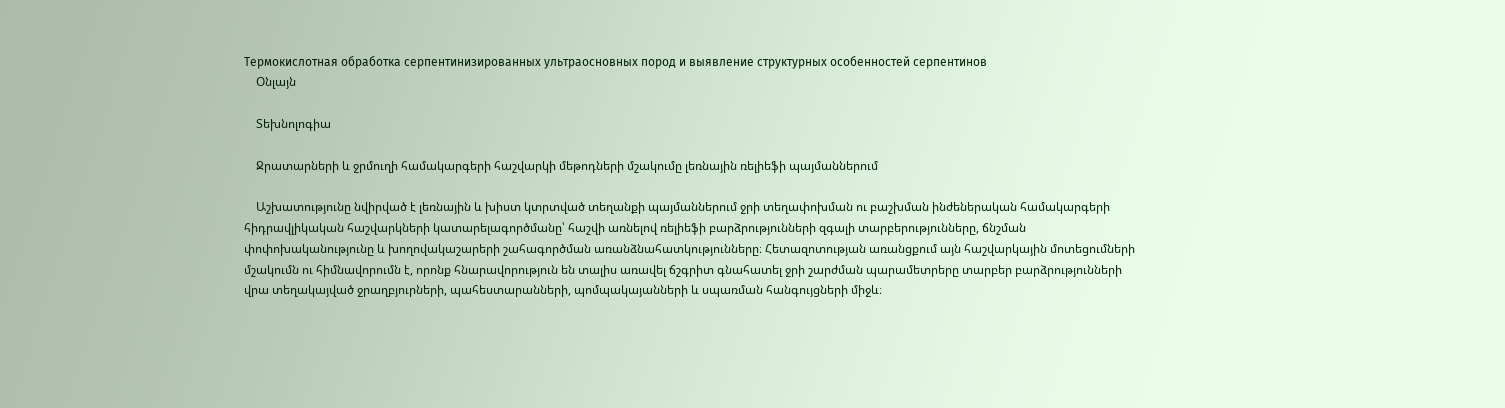Термокислотная обработка серпентинизированных ультраосновных пород и выявление структурных особенностей серпентинов
    Օնլայն

    Տեխնոլոգիա

    Ջրատարների և ջրմուղի համակարգերի հաշվարկի մեթոդների մշակումը լեռնային ռելիեֆի պայմաններում

    Աշխատությունը նվիրված է լեռնային և խիստ կտրտված տեղանքի պայմաններում ջրի տեղափոխման ու բաշխման ինժեներական համակարգերի հիդրավլիկական հաշվարկների կատարելագործմանը՝ հաշվի առնելով ռելիեֆի բարձրությունների զգալի տարբերությունները, ճնշման փոփոխականությունը և խողովակաշարերի շահագործման առանձնահատկությունները։ Հետազոտության առանցքում այն հաշվարկային մոտեցումների մշակումն ու հիմնավորումն է, որոնք հնարավորություն են տալիս առավել ճշգրիտ գնահատել ջրի շարժման պարամետրերը տարբեր բարձրությունների վրա տեղակայված ջրաղբյուրների, պահեստարանների, պոմպակայանների և սպառման հանգույցների միջև։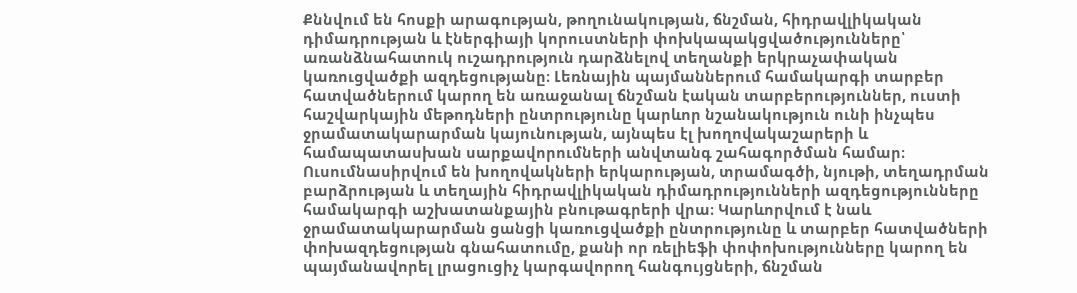Քննվում են հոսքի արագության, թողունակության, ճնշման, հիդրավլիկական դիմադրության և էներգիայի կորուստների փոխկապակցվածությունները՝ առանձնահատուկ ուշադրություն դարձնելով տեղանքի երկրաչափական կառուցվածքի ազդեցությանը։ Լեռնային պայմաններում համակարգի տարբեր հատվածներում կարող են առաջանալ ճնշման էական տարբերություններ, ուստի հաշվարկային մեթոդների ընտրությունը կարևոր նշանակություն ունի ինչպես ջրամատակարարման կայունության, այնպես էլ խողովակաշարերի և համապատասխան սարքավորումների անվտանգ շահագործման համար։ Ուսումնասիրվում են խողովակների երկարության, տրամագծի, նյութի, տեղադրման բարձրության և տեղային հիդրավլիկական դիմադրությունների ազդեցությունները համակարգի աշխատանքային բնութագրերի վրա։ Կարևորվում է նաև ջրամատակարարման ցանցի կառուցվածքի ընտրությունը և տարբեր հատվածների փոխազդեցության գնահատումը, քանի որ ռելիեֆի փոփոխությունները կարող են պայմանավորել լրացուցիչ կարգավորող հանգույցների, ճնշման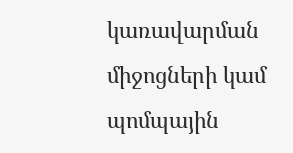կառավարման միջոցների կամ պոմպային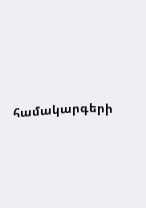համակարգերի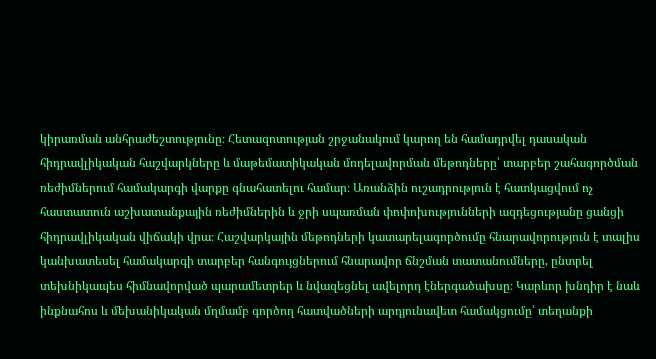կիրառման անհրաժեշտությունը։ Հետազոտության շրջանակում կարող են համադրվել դասական հիդրավլիկական հաշվարկները և մաթեմատիկական մոդելավորման մեթոդները՝ տարբեր շահագործման ռեժիմներում համակարգի վարքը գնահատելու համար։ Առանձին ուշադրություն է հատկացվում ոչ հաստատուն աշխատանքային ռեժիմներին և ջրի սպառման փոփոխությունների ազդեցությանը ցանցի հիդրավլիկական վիճակի վրա։ Հաշվարկային մեթոդների կատարելագործումը հնարավորություն է տալիս կանխատեսել համակարգի տարբեր հանգույցներում հնարավոր ճնշման տատանումները, ընտրել տեխնիկապես հիմնավորված պարամետրեր և նվազեցնել ավելորդ էներգածախսը։ Կարևոր խնդիր է նաև ինքնահոս և մեխանիկական մղմամբ գործող հատվածների արդյունավետ համակցումը՝ տեղանքի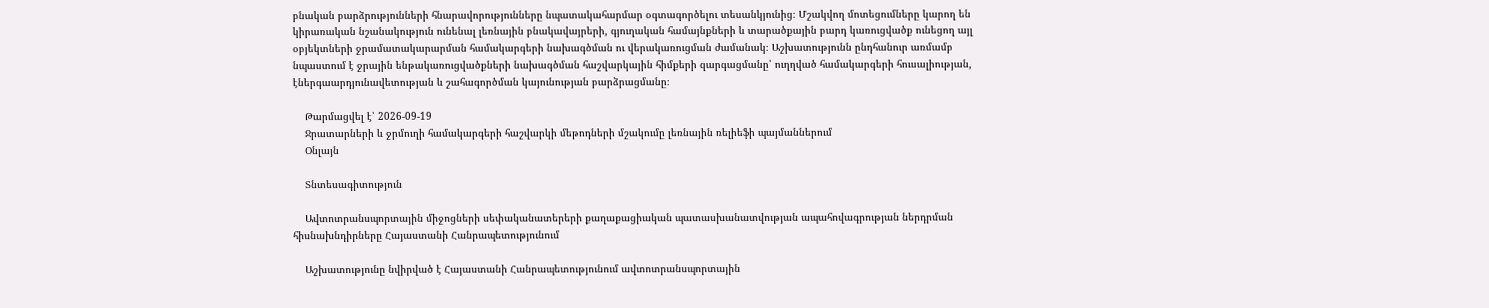բնական բարձրությունների հնարավորությունները նպատակահարմար օգտագործելու տեսանկյունից։ Մշակվող մոտեցումները կարող են կիրառական նշանակություն ունենալ լեռնային բնակավայրերի, գյուղական համայնքների և տարածքային բարդ կառուցվածք ունեցող այլ օբյեկտների ջրամատակարարման համակարգերի նախագծման ու վերակառուցման ժամանակ։ Աշխատությունն ընդհանուր առմամբ նպաստում է ջրային ենթակառուցվածքների նախագծման հաշվարկային հիմքերի զարգացմանը՝ ուղղված համակարգերի հուսալիության, էներգաարդյունավետության և շահագործման կայունության բարձրացմանը։

    Թարմացվել է՝ 2026-09-19
    Ջրատարների և ջրմուղի համակարգերի հաշվարկի մեթոդների մշակումը լեռնային ռելիեֆի պայմաններում
    Օնլայն

    Տնտեսագիտություն

    Ավտոտրանսպորտային միջոցների սեփականատերերի քաղաքացիական պատասխանատվության ապահովագրության ներդրման հիսնախնդիրները Հայաստանի Հանրապետությունում

    Աշխատությունը նվիրված է Հայաստանի Հանրապետությունում ավտոտրանսպորտային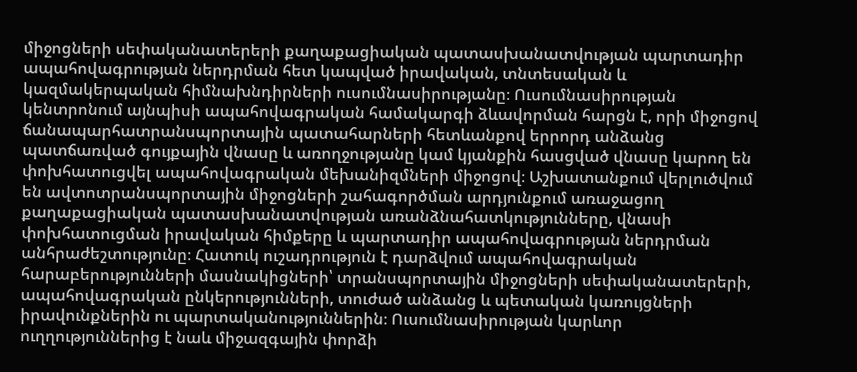միջոցների սեփականատերերի քաղաքացիական պատասխանատվության պարտադիր ապահովագրության ներդրման հետ կապված իրավական, տնտեսական և կազմակերպական հիմնախնդիրների ուսումնասիրությանը։ Ուսումնասիրության կենտրոնում այնպիսի ապահովագրական համակարգի ձևավորման հարցն է, որի միջոցով ճանապարհատրանսպորտային պատահարների հետևանքով երրորդ անձանց պատճառված գույքային վնասը և առողջությանը կամ կյանքին հասցված վնասը կարող են փոխհատուցվել ապահովագրական մեխանիզմների միջոցով։ Աշխատանքում վերլուծվում են ավտոտրանսպորտային միջոցների շահագործման արդյունքում առաջացող քաղաքացիական պատասխանատվության առանձնահատկությունները, վնասի փոխհատուցման իրավական հիմքերը և պարտադիր ապահովագրության ներդրման անհրաժեշտությունը։ Հատուկ ուշադրություն է դարձվում ապահովագրական հարաբերությունների մասնակիցների՝ տրանսպորտային միջոցների սեփականատերերի, ապահովագրական ընկերությունների, տուժած անձանց և պետական կառույցների իրավունքներին ու պարտականություններին։ Ուսումնասիրության կարևոր ուղղություններից է նաև միջազգային փորձի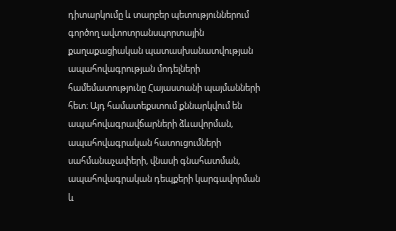դիտարկումը և տարբեր պետություններում գործող ավտոտրանսպորտային քաղաքացիական պատասխանատվության ապահովագրության մոդելների համեմատությունը Հայաստանի պայմանների հետ։ Այդ համատեքստում քննարկվում են ապահովագրավճարների ձևավորման, ապահովագրական հատուցումների սահմանաչափերի, վնասի գնահատման, ապահովագրական դեպքերի կարգավորման և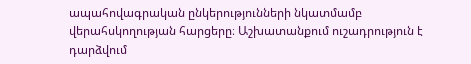ապահովագրական ընկերությունների նկատմամբ վերահսկողության հարցերը։ Աշխատանքում ուշադրություն է դարձվում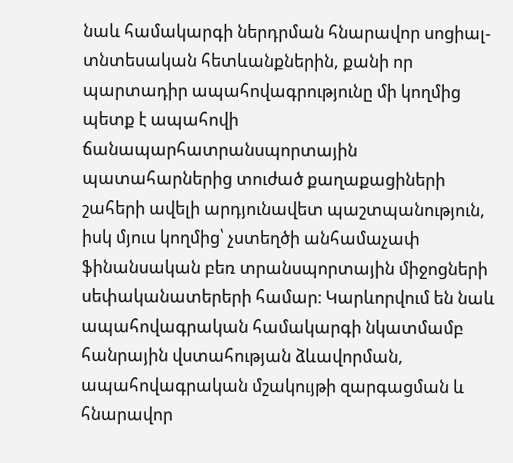նաև համակարգի ներդրման հնարավոր սոցիալ-տնտեսական հետևանքներին, քանի որ պարտադիր ապահովագրությունը մի կողմից պետք է ապահովի ճանապարհատրանսպորտային պատահարներից տուժած քաղաքացիների շահերի ավելի արդյունավետ պաշտպանություն, իսկ մյուս կողմից՝ չստեղծի անհամաչափ ֆինանսական բեռ տրանսպորտային միջոցների սեփականատերերի համար։ Կարևորվում են նաև ապահովագրական համակարգի նկատմամբ հանրային վստահության ձևավորման, ապահովագրական մշակույթի զարգացման և հնարավոր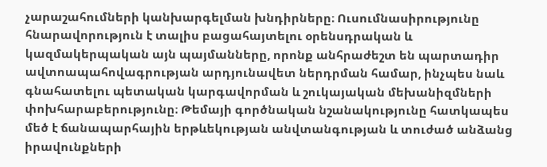չարաշահումների կանխարգելման խնդիրները։ Ուսումնասիրությունը հնարավորություն է տալիս բացահայտելու օրենսդրական և կազմակերպական այն պայմանները, որոնք անհրաժեշտ են պարտադիր ավտոապահովագրության արդյունավետ ներդրման համար, ինչպես նաև գնահատելու պետական կարգավորման և շուկայական մեխանիզմների փոխհարաբերությունը։ Թեմայի գործնական նշանակությունը հատկապես մեծ է ճանապարհային երթևեկության անվտանգության և տուժած անձանց իրավունքների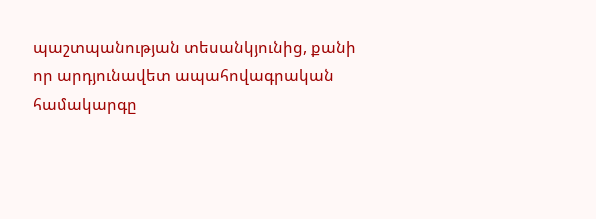պաշտպանության տեսանկյունից, քանի որ արդյունավետ ապահովագրական համակարգը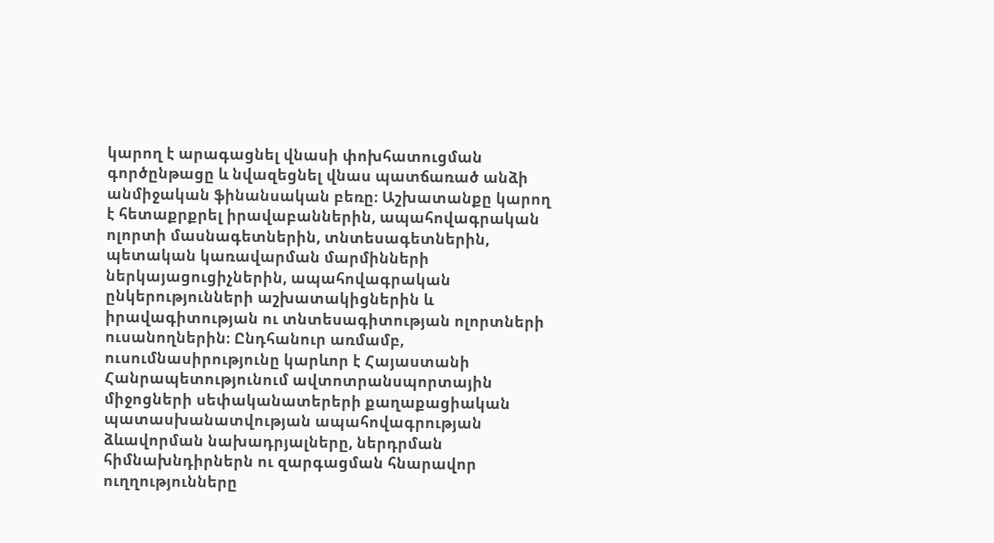կարող է արագացնել վնասի փոխհատուցման գործընթացը և նվազեցնել վնաս պատճառած անձի անմիջական ֆինանսական բեռը։ Աշխատանքը կարող է հետաքրքրել իրավաբաններին, ապահովագրական ոլորտի մասնագետներին, տնտեսագետներին, պետական կառավարման մարմինների ներկայացուցիչներին, ապահովագրական ընկերությունների աշխատակիցներին և իրավագիտության ու տնտեսագիտության ոլորտների ուսանողներին։ Ընդհանուր առմամբ, ուսումնասիրությունը կարևոր է Հայաստանի Հանրապետությունում ավտոտրանսպորտային միջոցների սեփականատերերի քաղաքացիական պատասխանատվության ապահովագրության ձևավորման նախադրյալները, ներդրման հիմնախնդիրներն ու զարգացման հնարավոր ուղղությունները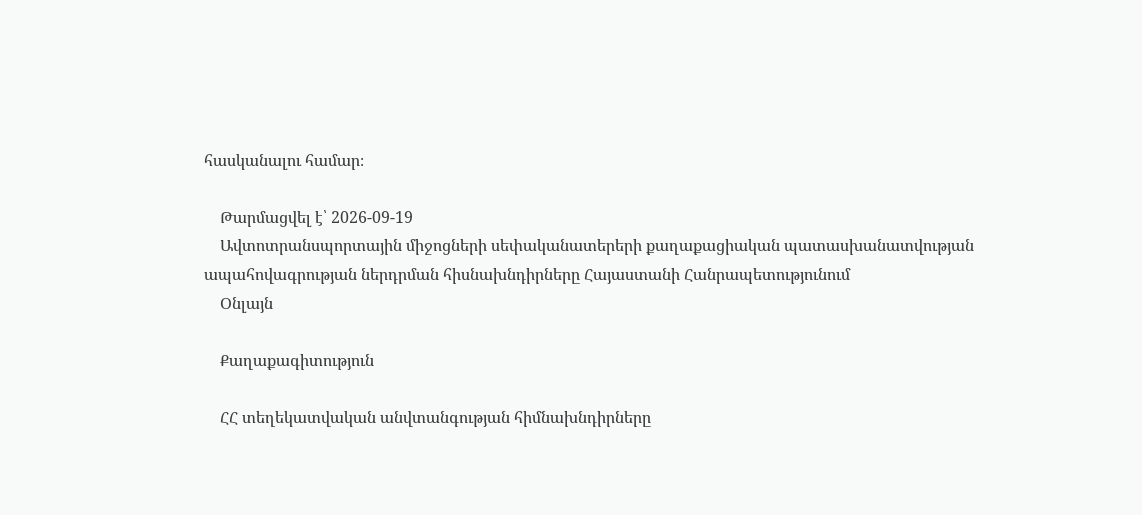հասկանալու համար։

    Թարմացվել է՝ 2026-09-19
    Ավտոտրանսպորտային միջոցների սեփականատերերի քաղաքացիական պատասխանատվության ապահովագրության ներդրման հիսնախնդիրները Հայաստանի Հանրապետությունում
    Օնլայն

    Քաղաքագիտություն

    ՀՀ տեղեկատվական անվտանգության հիմնախնդիրները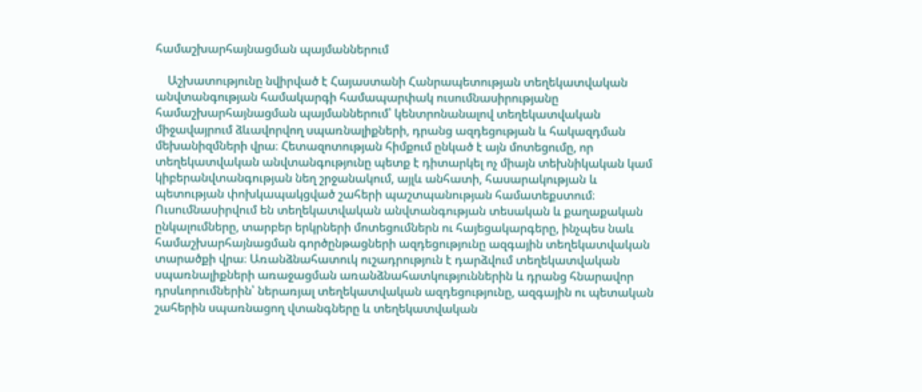համաշխարհայնացման պայմաններում

    Աշխատությունը նվիրված է Հայաստանի Հանրապետության տեղեկատվական անվտանգության համակարգի համապարփակ ուսումնասիրությանը համաշխարհայնացման պայմաններում՝ կենտրոնանալով տեղեկատվական միջավայրում ձևավորվող սպառնալիքների, դրանց ազդեցության և հակազդման մեխանիզմների վրա։ Հետազոտության հիմքում ընկած է այն մոտեցումը, որ տեղեկատվական անվտանգությունը պետք է դիտարկել ոչ միայն տեխնիկական կամ կիբերանվտանգության նեղ շրջանակում, այլև անհատի, հասարակության և պետության փոխկապակցված շահերի պաշտպանության համատեքստում։ Ուսումնասիրվում են տեղեկատվական անվտանգության տեսական և քաղաքական ընկալումները, տարբեր երկրների մոտեցումներն ու հայեցակարգերը, ինչպես նաև համաշխարհայնացման գործընթացների ազդեցությունը ազգային տեղեկատվական տարածքի վրա։ Առանձնահատուկ ուշադրություն է դարձվում տեղեկատվական սպառնալիքների առաջացման առանձնահատկություններին և դրանց հնարավոր դրսևորումներին՝ ներառյալ տեղեկատվական ազդեցությունը, ազգային ու պետական շահերին սպառնացող վտանգները և տեղեկատվական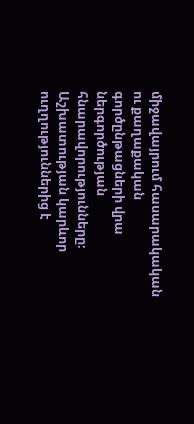միջավայրում հասարակական ու քաղաքական գործընթացների վրա ներգործության հնարավորությունները։ Աշխատության կարևոր ուղղություններից է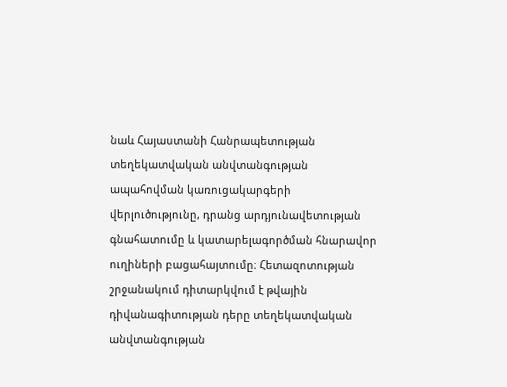նաև Հայաստանի Հանրապետության տեղեկատվական անվտանգության ապահովման կառուցակարգերի վերլուծությունը, դրանց արդյունավետության գնահատումը և կատարելագործման հնարավոր ուղիների բացահայտումը։ Հետազոտության շրջանակում դիտարկվում է թվային դիվանագիտության դերը տեղեկատվական անվտանգության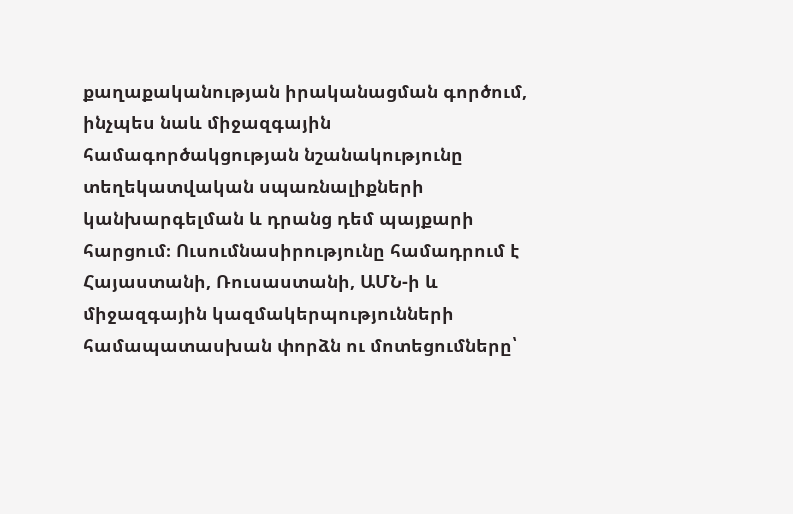քաղաքականության իրականացման գործում, ինչպես նաև միջազգային համագործակցության նշանակությունը տեղեկատվական սպառնալիքների կանխարգելման և դրանց դեմ պայքարի հարցում։ Ուսումնասիրությունը համադրում է Հայաստանի, Ռուսաստանի, ԱՄՆ-ի և միջազգային կազմակերպությունների համապատասխան փորձն ու մոտեցումները՝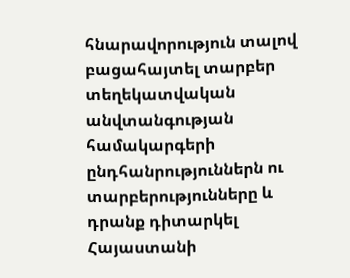հնարավորություն տալով բացահայտել տարբեր տեղեկատվական անվտանգության համակարգերի ընդհանրություններն ու տարբերությունները և դրանք դիտարկել Հայաստանի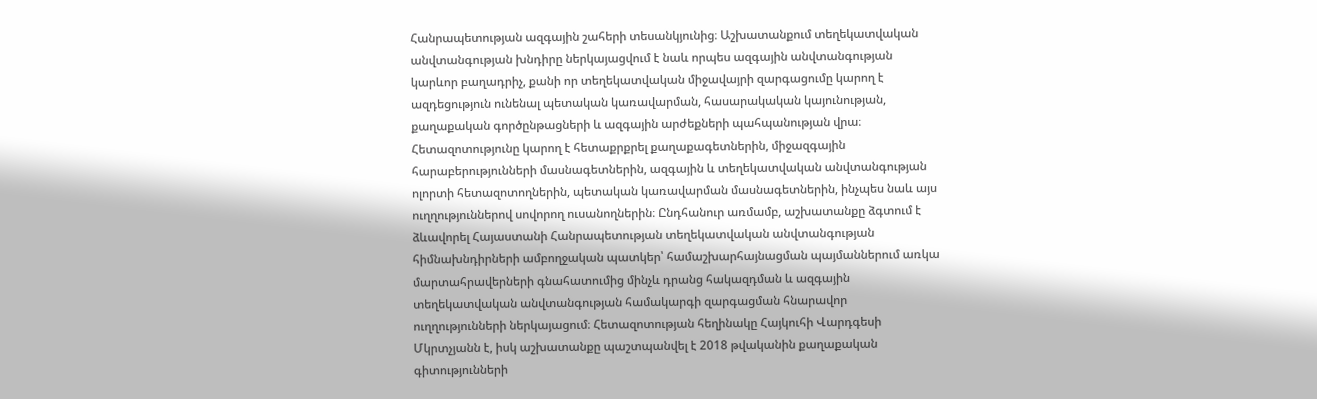Հանրապետության ազգային շահերի տեսանկյունից։ Աշխատանքում տեղեկատվական անվտանգության խնդիրը ներկայացվում է նաև որպես ազգային անվտանգության կարևոր բաղադրիչ, քանի որ տեղեկատվական միջավայրի զարգացումը կարող է ազդեցություն ունենալ պետական կառավարման, հասարակական կայունության, քաղաքական գործընթացների և ազգային արժեքների պահպանության վրա։ Հետազոտությունը կարող է հետաքրքրել քաղաքագետներին, միջազգային հարաբերությունների մասնագետներին, ազգային և տեղեկատվական անվտանգության ոլորտի հետազոտողներին, պետական կառավարման մասնագետներին, ինչպես նաև այս ուղղություններով սովորող ուսանողներին։ Ընդհանուր առմամբ, աշխատանքը ձգտում է ձևավորել Հայաստանի Հանրապետության տեղեկատվական անվտանգության հիմնախնդիրների ամբողջական պատկեր՝ համաշխարհայնացման պայմաններում առկա մարտահրավերների գնահատումից մինչև դրանց հակազդման և ազգային տեղեկատվական անվտանգության համակարգի զարգացման հնարավոր ուղղությունների ներկայացում։ Հետազոտության հեղինակը Հայկուհի Վարդգեսի Մկրտչյանն է, իսկ աշխատանքը պաշտպանվել է 2018 թվականին քաղաքական գիտությունների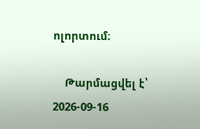ոլորտում։

    Թարմացվել է՝ 2026-09-16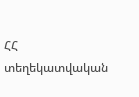ՀՀ տեղեկատվական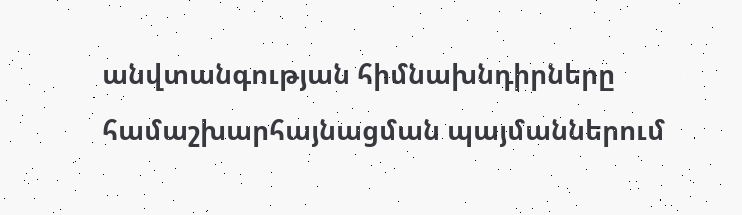անվտանգության հիմնախնդիրները համաշխարհայնացման պայմաններում